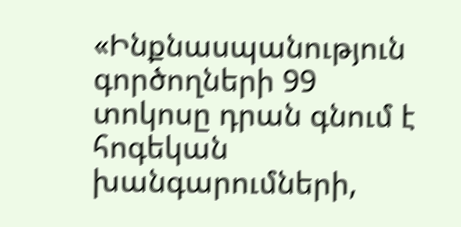«Ինքնասպանություն գործողների 99 տոկոսը դրան գնում է հոգեկան խանգարումների,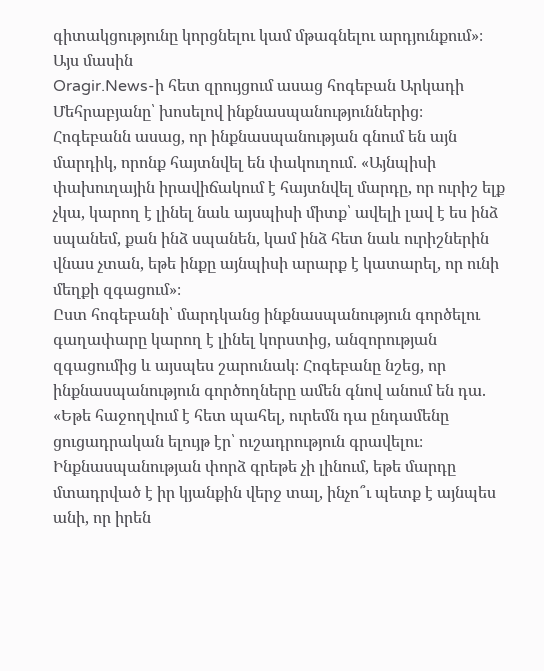գիտակցությունը կորցնելու կամ մթագնելու արդյունքում»։ Այս մասին
Oragir.News-ի հետ զրույցում ասաց հոգեբան Արկադի Մեհրաբյանը՝ խոսելով ինքնասպանություններից։
Հոգեբանն ասաց, որ ինքնասպանության գնում են այն մարդիկ, որոնք հայտնվել են փակուղում. «Այնպիսի փախուղային իրավիճակում է հայտնվել մարդը, որ ուրիշ ելք չկա, կարող է լինել նաև այսպիսի միտք՝ ավելի լավ է ես ինձ սպանեմ, քան ինձ սպանեն, կամ ինձ հետ նաև ուրիշներին վնաս չտան, եթե ինքը այնպիսի արարք է կատարել, որ ունի մեղքի զգացում»։
Ըստ հոգեբանի՝ մարդկանց ինքնասպանություն գործելու գաղափարը կարող է լինել կորստից, անզորության զգացումից և այսպես շարունակ։ Հոգեբանը նշեց, որ ինքնասպանություն գործողները ամեն գնով անում են դա. «Եթե հաջողվում է հետ պահել, ուրեմն դա ընդամենը ցուցադրական ելույթ էր՝ ուշադրություն գրավելու։ Ինքնասպանության փորձ գրեթե չի լինում, եթե մարդը մտադրված է իր կյանքին վերջ տալ, ինչո՞ւ պետք է այնպես անի, որ իրեն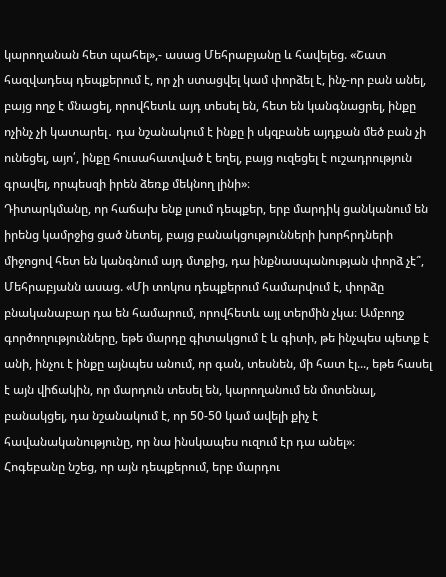կարողանան հետ պահել»,- ասաց Մեհրաբյանը և հավելեց. «Շատ հազվադեպ դեպքերում է, որ չի ստացվել կամ փորձել է, ինչ-որ բան անել, բայց ողջ է մնացել, որովհետև այդ տեսել են, հետ են կանգնացրել, ինքը ոչինչ չի կատարել․ դա նշանակում է ինքը ի սկզբանե այդքան մեծ բան չի ունեցել, այո՛, ինքը հուսահատված է եղել, բայց ուզեցել է ուշադրություն գրավել, որպեսզի իրեն ձեռք մեկնող լինի»։
Դիտարկմանը, որ հաճախ ենք լսում դեպքեր, երբ մարդիկ ցանկանում են իրենց կամրջից ցած նետել, բայց բանակցությունների խորհրդների միջոցով հետ են կանգնում այդ մտքից, դա ինքնասպանության փորձ չէ՞, Մեհրաբյանն ասաց. «Մի տոկոս դեպքերում համարվում է, փորձը բնականաբար դա են համարում, որովհետև այլ տերմին չկա։ Ամբողջ գործողությունները, եթե մարդը գիտակցում է և գիտի, թե ինչպես պետք է անի, ինչու է ինքը այնպես անում, որ գան, տեսնեն, մի հատ էլ..., եթե հասել է այն վիճակին, որ մարդուն տեսել են, կարողանում են մոտենալ, բանակցել, դա նշանակում է, որ 50-50 կամ ավելի քիչ է հավանականությունը, որ նա ինսկապես ուզում էր դա անել»։
Հոգեբանը նշեց, որ այն դեպքերում, երբ մարդու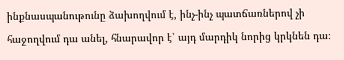ինքնասպանութունը ձախողվում է, ինչ-ինչ պատճառներով չի հաջողվում դա անել, հնարավոր է՝ այդ մարդիկ նորից կրկնեն դա։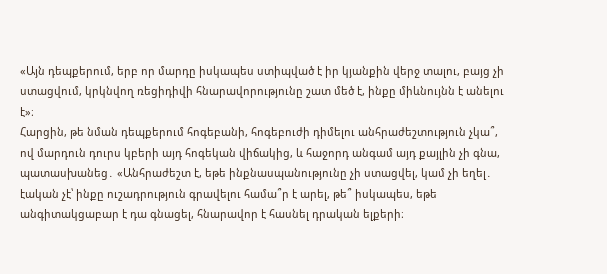«Այն դեպքերում, երբ որ մարդը իսկապես ստիպված է իր կյանքին վերջ տալու, բայց չի ստացվում, կրկնվող ռեցիդիվի հնարավորությունը շատ մեծ է, ինքը միևնույնն է անելու է»։
Հարցին, թե նման դեպքերում հոգեբանի, հոգեբուժի դիմելու անհրաժեշտություն չկա՞, ով մարդուն դուրս կբերի այդ հոգեկան վիճակից, և հաջորդ անգամ այդ քայլին չի գնա, պատասխանեց․ «Անհրաժեշտ է, եթե ինքնասպանությունը չի ստացվել, կամ չի եղել․ էական չէ՝ ինքը ուշադրություն գրավելու համա՞ր է արել, թե՞ իսկապես, եթե անգիտակցաբար է դա գնացել, հնարավոր է հասնել դրական ելքերի։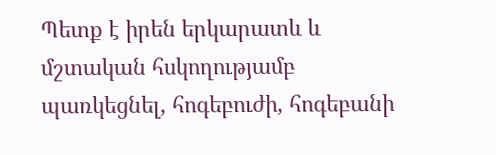Պետք է իրեն երկարատև և մշտական հսկողությամբ պառկեցնել, հոգեբուժի, հոգեբանի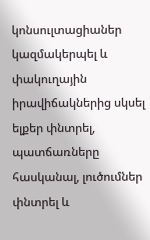կոնսուլտացիաներ կազմակերպել և փակուղային իրավիճակներից սկսել ելքեր փնտրել, պատճառները հասկանալ, լուծումներ փնտրել և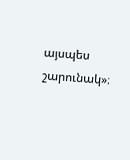այսպես շարունակ»։